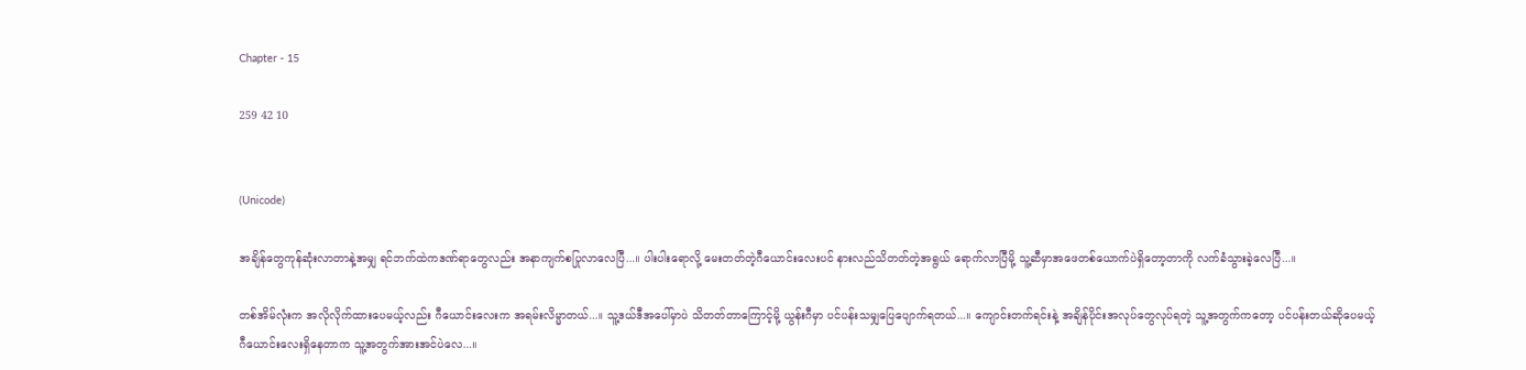Chapter - 15

259 42 10


(Unicode)

အချိန်တွေကုန်ဆုံးလာတာနဲ့အမျှ ရင်ဘက်ထဲကဒဏ်ရာတွေလည်း အနာကျက်စပြုလာလေပြီ...။ ပါးပါးရောလို့ မေးတတ်တဲ့ဂီယောင်းလေးပင် နားလည်သိတတ်တဲ့အရွယ် ရောက်လာပြီမို့ သူ့ဆီမှာအဖေတစ်ယောက်ပဲရှိတော့တာကို လက်ခံသွားခဲ့လေပြီ...။

တစ်အိမ်လုံးက အလိုလိုက်ထားပေမယ့်လည်း ဂီယောင်းလေးက အရမ်းလိမ္မာတယ်...။ သူ့ဒယ်ဒီအပေါ်မှာပဲ သိတတ်တာကြောင့်မို့ ယွန်းဂီမှာ ပင်ပန်းသမျှပြေပျောက်ရတယ်...။ ကျောင်းတက်ရင်းနဲ့ အချိန်ပိုင်းအလုပ်တွေလုပ်ရတဲ့ သူ့အတွက်ကတော့ ပင်ပန်းတယ်ဆိုပေမယ့် ဂီ‌ယောင်းလေးရှိနေတာက သူ့အတွက်အားအင်ပဲလေ...။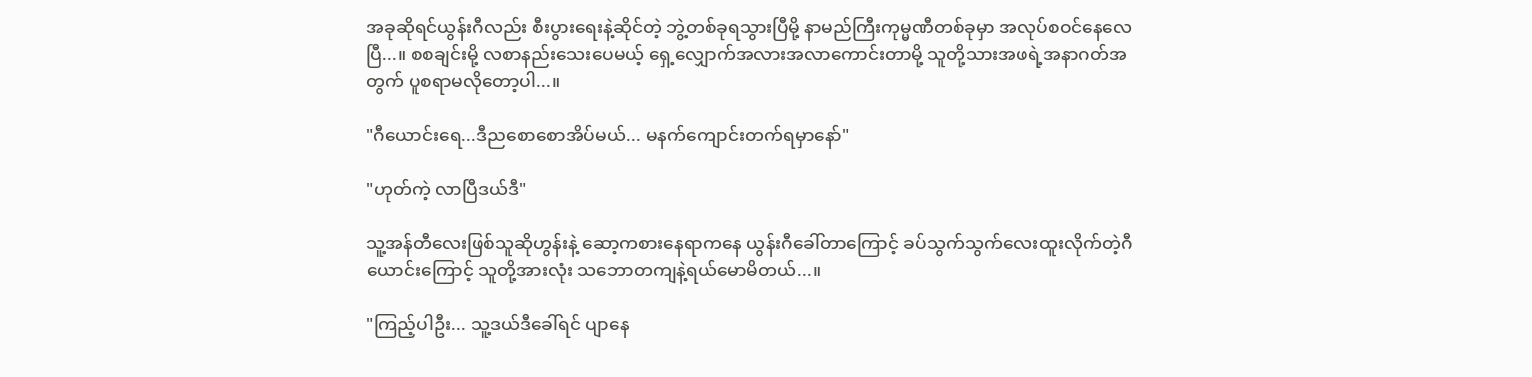အခုဆိုရင်ယွန်းဂီလည်း စီးပွားရေးနဲ့ဆိုင်တဲ့ ဘွဲ့တစ်ခုရသွားပြီမို့ နာမည်ကြီးကုမ္မဏီတစ်ခုမှာ အလုပ်စဝင်နေလေပြီ...။ စစချင်းမို့ လစာနည်းသေးပေမယ့် ရှေ့လျှောက်အလားအလာကောင်းတာမို့ သူတို့သားအဖရဲ့အနာဂတ်အတွက် ပူစရာမလိုတော့ပါ...။

"ဂီယောင်းရေ...ဒီညစောစောအိပ်မယ်... မနက်ကျောင်းတက်ရမှာနော်"

"ဟုတ်ကဲ့ လာပြီဒယ်ဒီ"

သူ့အန်တီလေးဖြစ်သူဆိုဟွန်းနဲ့ ဆော့ကစားနေရာကနေ ယွန်းဂီခေါ်တာကြောင့် ခပ်သွက်သွက်လေးထူးလိုက်တဲ့ဂီယောင်း‌ကြောင့် သူတို့အားလုံး သဘောတကျနဲ့ရယ်မောမိတယ်...။

"ကြည့်ပါဦး... သူ့ဒယ်ဒီခေါ်ရင် ပျာနေ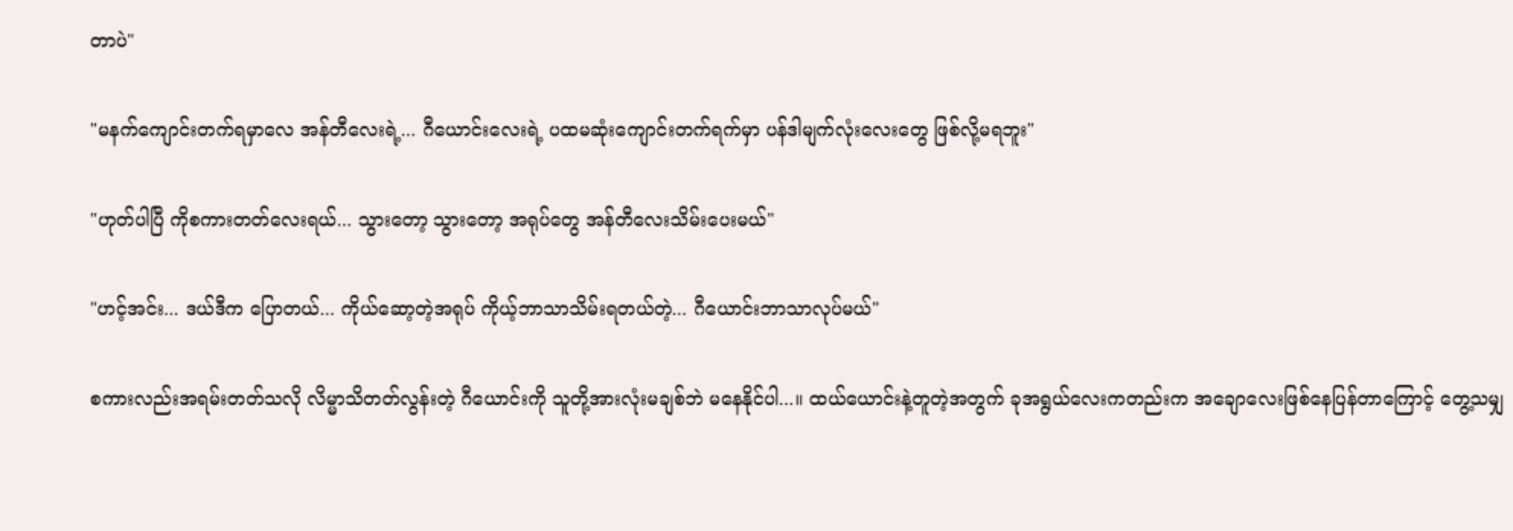တာပဲ"

"မနက်ကျောင်းတက်ရမှာလေ အန်တီလေးရဲ့... ဂီယောင်းလေးရဲ့ ပထမဆုံးကျောင်းတက်ရက်မှာ ပန်ဒါမျက်လုံးလေးတွေ ဖြစ်လို့မရဘူး"

"ဟုတ်ပါပြီ ကိုစကားတတ်လေးရယ်... သွားတော့ သွားတော့ အရုပ်တွေ အန်တီလေးသိမ်းပေးမယ်"

"ဟင့်အင်း... ဒယ်ဒီက‌ ပြောတယ်... ကိုယ်ဆော့တဲ့အရုပ် ကိုယ့်ဘာသာသိမ်းရတယ်တဲ့... ဂီယောင်းဘာသာလုပ်မယ်"

စကားလည်းအရမ်းတတ်သလို လိမ္မာသိတတ်လွန်းတဲ့ ဂီယောင်းကို သူတို့အားလုံးမချစ်ဘဲ မနေနိုင်ပါ...။ ထယ်ယောင်းနဲ့တူတဲ့အတွက် ခုအရွယ်လေးကတည်းက အချောလေးဖြစ်နေပြန်တာကြောင့် တွေ့သမျှ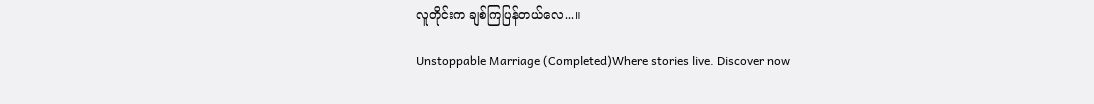လူတိုင်းက ချစ်ကြပြန်တယ်လေ...။

Unstoppable Marriage (Completed)Where stories live. Discover now